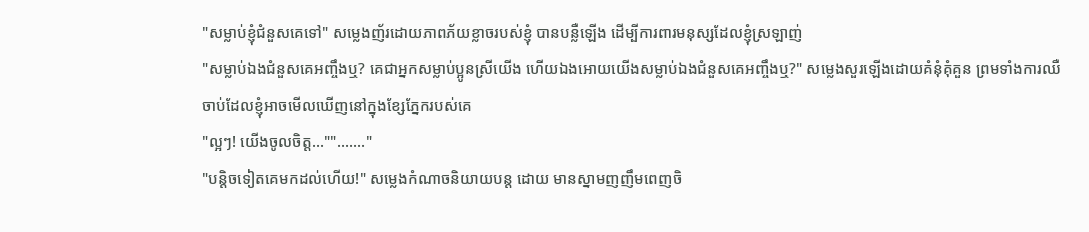"សម្លាប់ខ្ញុំជំនួសគេទៅ" សម្លេងញ័រដោយភាពភ័យខ្លាចរបស់ខ្ញុំ បានបន្លឺឡើង ដើម្បីការពារមនុស្សដែលខ្ញុំស្រឡាញ់
"សម្លាប់ឯងជំនួសគេអញ្ចឹងឬ? គេជាអ្នកសម្លាប់ប្អូនស្រីយើង ហើយឯងអោយយើងសម្លាប់ឯងជំនួសគេអញ្ចឹងឬ?" សម្លេងសួរឡើងដោយគំនុំគុំគួន ព្រមទាំងការឈឺចាប់ដែលខ្ញុំអាចមើលឃើញនៅក្នុងខ្សែភ្នែករបស់គេ
"ល្អៗ! យើងចូលចិត្ត...""......."
"បន្តិចទៀតគេមកដល់ហើយ!" សម្លេងកំណាចនិយាយបន្ត ដោយ មានស្នាមញញឹមពេញចិ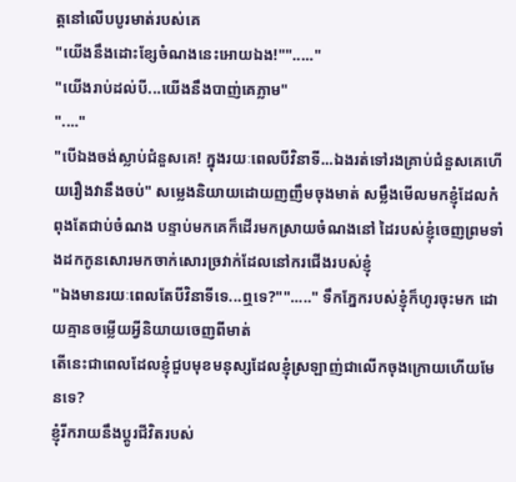ត្តនៅលើបបូរមាត់របស់គេ
"យើងនឹងដោះខ្សែចំណងនេះអោយឯង!""....."
"យើងរាប់ដល់បី...យើងនឹងបាញ់គេភ្លាម"
"...."
"បើឯងចង់ស្លាប់ជំនួសគេ! ក្នុងរយៈពេលបីវិនាទី...ឯងរត់ទៅរងគ្រាប់ជំនួសគេហើយរឿងវានឹងចប់" សម្លេងនិយាយដោយញញឹមចុងមាត់ សម្លឹងមើលមកខ្ញុំដែលកំពុងតែជាប់ចំណង បន្ទាប់មកគេក៏ដើរមកស្រាយចំណងនៅ ដៃរបស់ខ្ញុំចេញព្រមទាំងដកកូនសោរមកចាក់សោរច្រវាក់ដែលនៅករជើងរបស់ខ្ញុំ
"ឯងមានរយៈពេលតែបីវិនាទីទេ...ឮទេ?""....." ទឹកភ្នែករបស់ខ្ញុំក៏ហូរចុះមក ដោយគ្មានចម្លើយអ្វីនិយាយចេញពីមាត់
តើនេះជាពេលដែលខ្ញុំជួបមុខមនុស្សដែលខ្ញុំស្រឡាញ់ជាលើកចុងក្រោយហើយមែនទេ?
ខ្ញុំរីករាយនឹងប្តូរជីវិតរបស់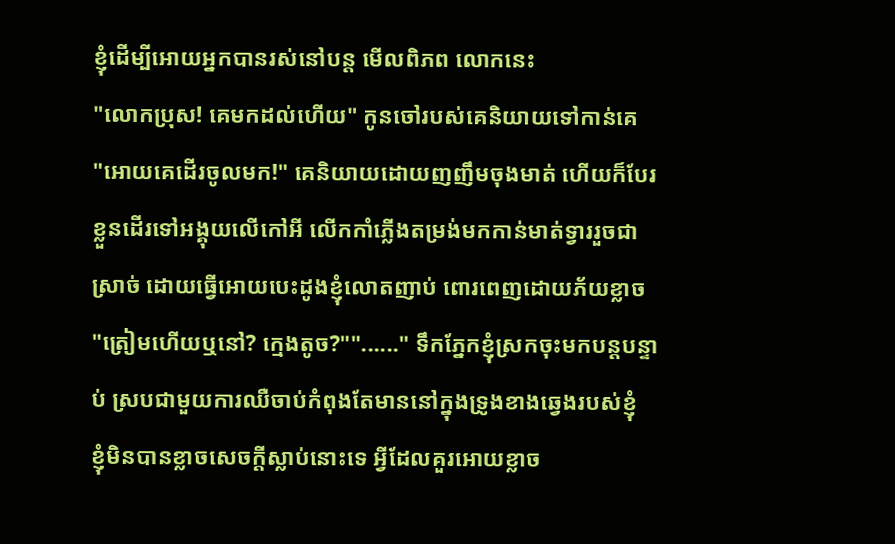ខ្ញុំដើម្បីអោយអ្នកបានរស់នៅបន្ត មើលពិភព លោកនេះ
"លោកប្រុស! គេមកដល់ហើយ" កូនចៅរបស់គេនិយាយទៅកាន់គេ
"អោយគេដើរចូលមក!" គេនិយាយដោយញញឹមចុងមាត់ ហើយក៏បែរខ្លួនដើរទៅអង្គុយលើកៅអី លើកកាំភ្លើងតម្រង់មកកាន់មាត់ទ្វាររួចជាស្រាច់ ដោយធ្វើអោយបេះដូងខ្ញុំលោតញាប់ ពោរពេញដោយភ័យខ្លាច
"ត្រៀមហើយឬនៅ? ក្មេងតូច?""......" ទឹកភ្នែកខ្ញុំស្រកចុះមកបន្តបន្ទាប់ ស្របជាមួយការឈឺចាប់កំពុងតែមាននៅក្នុងទ្រូងខាងឆ្វេងរបស់ខ្ញុំ
ខ្ញុំមិនបានខ្លាចសេចក្តីស្លាប់នោះទេ អ្វីដែលគួរអោយខ្លាច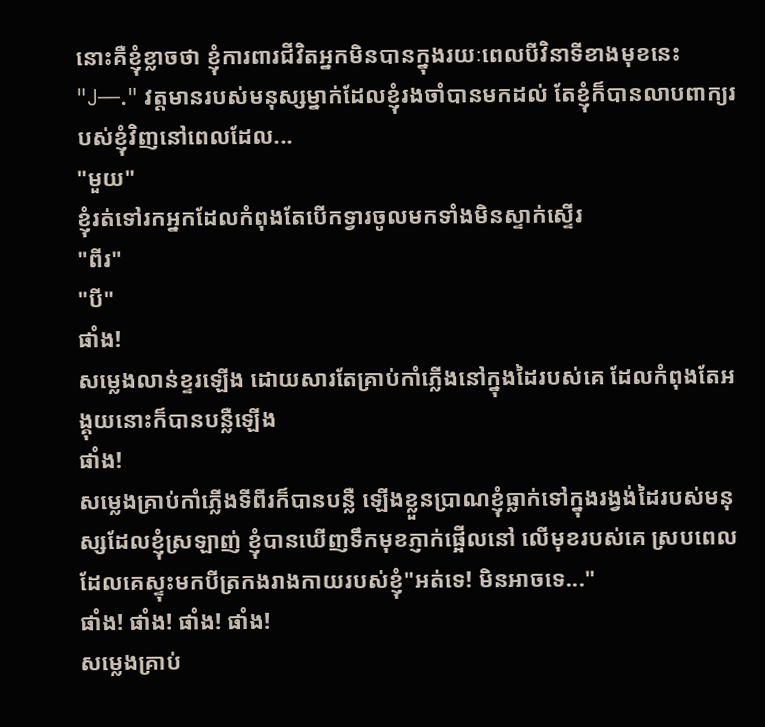នោះគឺខ្ញុំខ្លាចថា ខ្ញុំការពារជីវិតអ្នកមិនបានក្នុងរយៈពេលបីវិនាទីខាងមុខនេះ
"J—." វត្តមានរបស់មនុស្សម្នាក់ដែលខ្ញុំរងចាំបានមកដល់ តែខ្ញុំក៏បានលាបពាក្យរបស់ខ្ញុំវិញនៅពេលដែល...
"មួយ"
ខ្ញុំរត់ទៅរកអ្នកដែលកំពុងតែបើកទ្វារចូលមកទាំងមិនស្ទាក់ស្ទើរ
"ពីរ"
"បី"
ផាំង!
សម្លេងលាន់ខ្ទរឡើង ដោយសារតែគ្រាប់កាំភ្លើងនៅក្នុងដៃរបស់គេ ដែលកំពុងតែអង្គុយនោះក៏បានបន្លឺឡើង
ផាំង!
សម្លេងគ្រាប់កាំភ្លើងទីពីរក៏បានបន្លឺ ឡើងខ្លួនប្រាណខ្ញុំធ្លាក់ទៅក្នុងរង្វង់ដៃរបស់មនុស្សដែលខ្ញុំស្រឡាញ់ ខ្ញុំបានឃើញទឹកមុខភ្ញាក់ផ្អើលនៅ លើមុខរបស់គេ ស្របពេលដែលគេស្ទុះមកបីត្រកងរាងកាយរបស់ខ្ញុំ"អត់ទេ! មិនអាចទេ..."
ផាំង! ផាំង! ផាំង! ផាំង!
សម្លេងគ្រាប់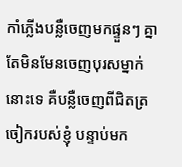កាំភ្លើងបន្លឺចេញមកផ្ទួនៗ គ្នា តែមិនមែនចេញបុរសម្នាក់ នោះទេ គឺបន្លឺចេញពីជិតត្រចៀករបស់ខ្ញុំ បន្ទាប់មក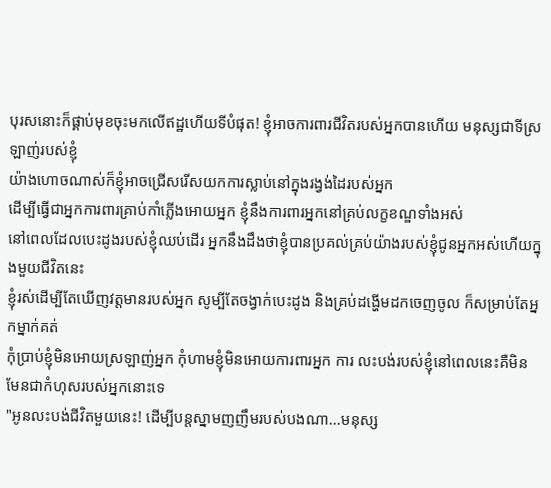បុរសនោះក៏ផ្គាប់មុខចុះមកលើឥដ្ឋហើយទីបំផុត! ខ្ញុំអាចការពារជីវិតរបស់អ្នកបានហើយ មនុស្សជាទីស្រឡាញ់របស់ខ្ញុំ
យ៉ាងហោចណាស់ក៏ខ្ញុំអាចជ្រើសរើសយកការស្លាប់នៅក្នុងរង្វង់ដៃរបស់អ្នក
ដើម្បីធ្វើជាអ្នកការពារគ្រាប់កាំភ្លើងអោយអ្នក ខ្ញុំនឹងការពារអ្នកនៅគ្រប់លក្ខខណ្ឌទាំងអស់
នៅពេលដែលបេះដូងរបស់ខ្ញុំឈប់ដើរ អ្នកនឹងដឹងថាខ្ញុំបានប្រគល់គ្រប់យ៉ាងរបស់ខ្ញុំជូនអ្នកអស់ហើយក្នុងមួយជីវិតនេះ
ខ្ញុំរស់ដើម្បីតែឃើញវត្តមានរបស់អ្នក សូម្បីតែចង្វាក់បេះដូង និងគ្រប់ដង្ហើមដកចេញចូល ក៏សម្រាប់តែអ្នកម្នាក់គត់
កុំប្រាប់ខ្ញុំមិនអោយស្រឡាញ់អ្នក កុំហាមខ្ញុំមិនអោយការពារអ្នក ការ លះបង់របស់ខ្ញុំនៅពេលនេះគឺមិនមែនជាកំហុសរបស់អ្នកនោះទេ
"អូនលះបង់ជីវិតមួយនេះ! ដើម្បីបន្តស្នាមញញឹមរបស់បងណា...មនុស្ស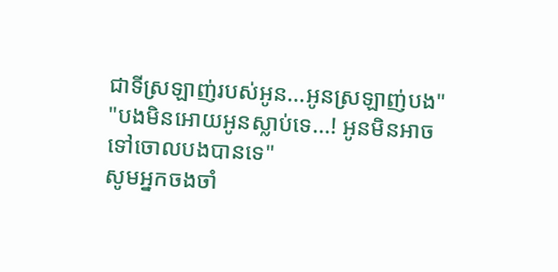ជាទីស្រឡាញ់របស់អូន...អូនស្រឡាញ់បង"
"បងមិនអោយអូនស្លាប់ទេ...! អូនមិនអាចទៅចោលបងបានទេ"
សូមអ្នកចងចាំ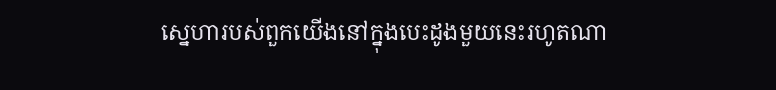ស្នេហារបស់ពួកយើងនៅក្នុងបេះដូងមួយនេះរហូតណា